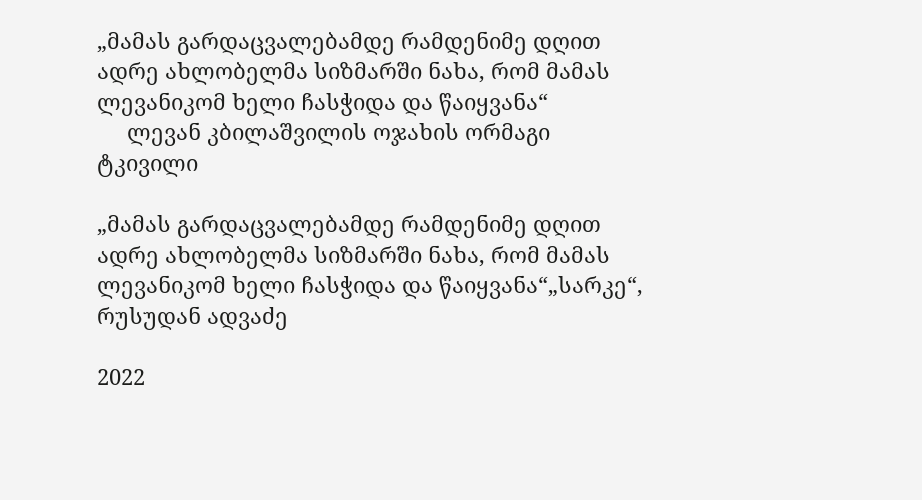„მამას გარდაცვალებამდე რამდენიმე დღით ადრე ახლობელმა სიზმარში ნახა, რომ მამას ლევანიკომ ხელი ჩასჭიდა და წაიყვანა“
     ლევან კბილაშვილის ოჯახის ორმაგი ტკივილი

„მამას გარდაცვალებამდე რამდენიმე დღით ადრე ახლობელმა სიზმარში ნახა, რომ მამას ლევანიკომ ხელი ჩასჭიდა და წაიყვანა“„სარკე“, რუსუდან ადვაძე

2022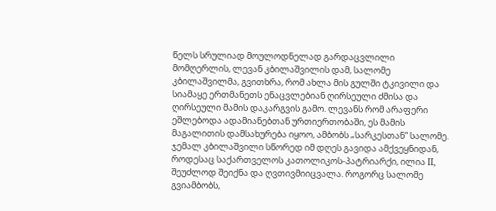წელს სრულიად მოულოდნელად გარდაცვლილი მომღერლის, ლევან კბილაშვილის დამ, სალომე კბილაშვილმა, გვითხრა, რომ ახლა მის გულში ტკივილი და სიამაყე ერთმანეთს ენაცვლებიან ღირსეული ძმისა და ღირსეული მამის დაკარგვის გამო. ლევანს რომ არაფერი ეშლებოდა ადამიანებთან ურთიერთობაში, ეს მამის მაგალითის დამსახურება იყოო, ამბობს „სარკესთან“ სალომე.  ჯემალ კბილაშვილი სწორედ იმ დღეს გავიდა ამქვეყნიდან, როდესაც საქართველოს კათოლიკოს-პატრიარქი, ილია II, შეუძლოდ შეიქნა და ღვთივმიიცვალა. როგორც სალომე გვიამბობს,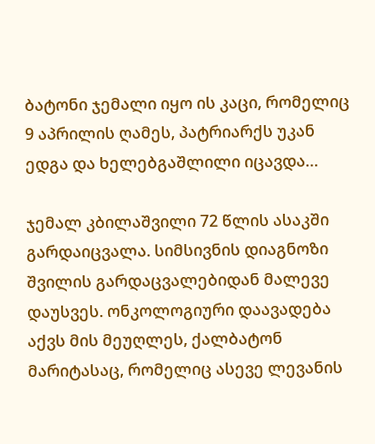ბატონი ჯემალი იყო ის კაცი, რომელიც 9 აპრილის ღამეს, პატრიარქს უკან ედგა და ხელებგაშლილი იცავდა…

ჯემალ კბილაშვილი 72 წლის ასაკში გარდაიცვალა. სიმსივნის დიაგნოზი შვილის გარდაცვალებიდან მალევე დაუსვეს. ონკოლოგიური დაავადება აქვს მის მეუღლეს, ქალბატონ მარიტასაც, რომელიც ასევე ლევანის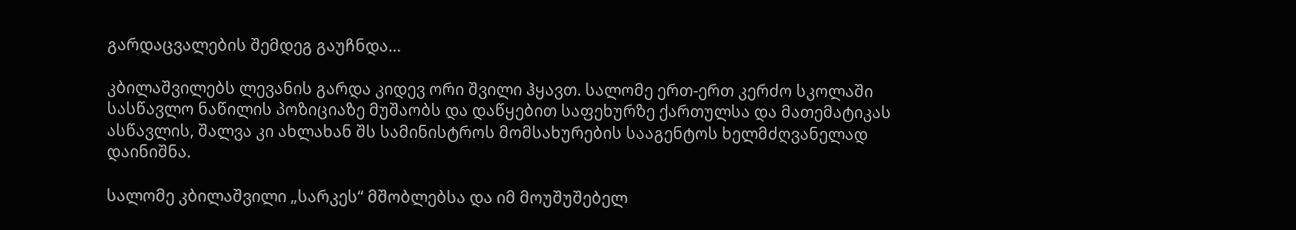გარდაცვალების შემდეგ გაუჩნდა…

კბილაშვილებს ლევანის გარდა კიდევ ორი შვილი ჰყავთ. სალომე ერთ-ერთ კერძო სკოლაში სასწავლო ნაწილის პოზიციაზე მუშაობს და დაწყებით საფეხურზე ქართულსა და მათემატიკას ასწავლის, შალვა კი ახლახან შს სამინისტროს მომსახურების სააგენტოს ხელმძღვანელად დაინიშნა.

სალომე კბილაშვილი „სარკეს“ მშობლებსა და იმ მოუშუშებელ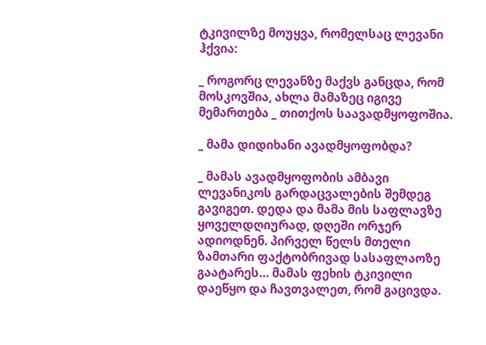ტკივილზე მოუყვა, რომელსაც ლევანი ჰქვია:

_ როგორც ლევანზე მაქვს განცდა, რომ მოსკოვშია, ახლა მამაზეც იგივე მემართება _ თითქოს საავადმყოფოშია.

_ მამა დიდიხანი ავადმყოფობდა?

_ მამას ავადმყოფობის ამბავი ლევანიკოს გარდაცვალების შემდეგ გავიგეთ. დედა და მამა მის საფლავზე ყოველდღიურად, დღეში ორჯერ ადიოდნენ. პირველ წელს მთელი ზამთარი ფაქტობრივად სასაფლაოზე გაატარეს… მამას ფეხის ტკივილი დაეწყო და ჩავთვალეთ, რომ გაცივდა.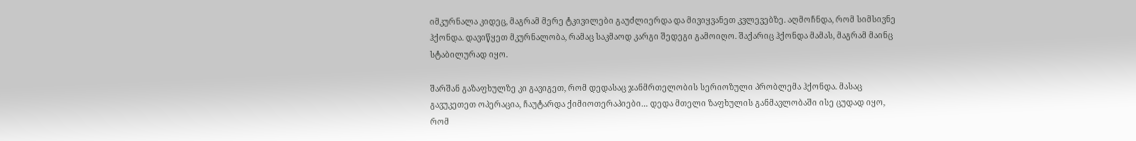იმკურნალა კიდეც, მაგრამ მერე ტკივილები გაუძლიერდა და მივიყვანეთ კვლევებზე. აღმოჩნდა, რომ სიმსივნე ჰქონდა. დავიწყეთ მკურნალობა, რამაც საკმაოდ კარგი შედეგი გამოიღო. შაქარიც ჰქონდა მამას, მაგრამ მაინც სტაბილურად იყო.

შარშან გაზაფხულზე კი გავიგეთ, რომ დედასაც ჯანმრთელობის სერიოზული პრობლემა ჰქონდა. მასაც გავუკეთეთ ოპერაცია, ჩაუტარდა ქიმიოთერაპიები… დედა მთელი ზაფხულის განმავლობაში ისე ცუდად იყო, რომ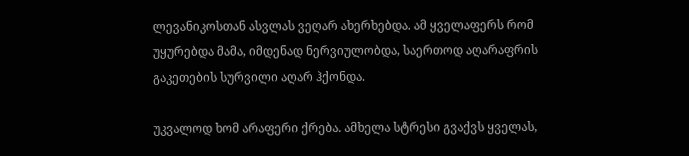ლევანიკოსთან ასვლას ვეღარ ახერხებდა. ამ ყველაფერს რომ უყურებდა მამა, იმდენად ნერვიულობდა, საერთოდ აღარაფრის გაკეთების სურვილი აღარ ჰქონდა.

უკვალოდ ხომ არაფერი ქრება. ამხელა სტრესი გვაქვს ყველას,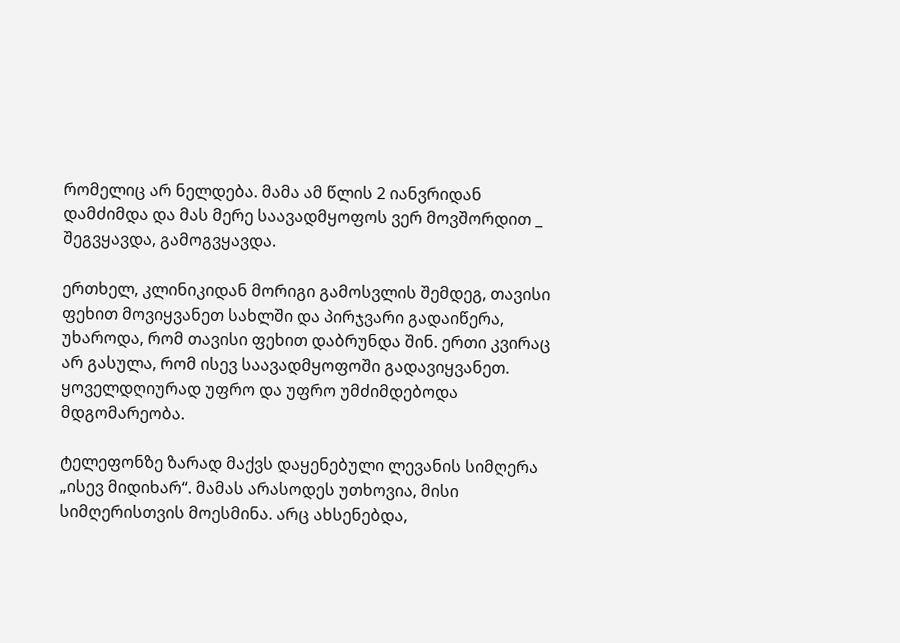რომელიც არ ნელდება. მამა ამ წლის 2 იანვრიდან დამძიმდა და მას მერე საავადმყოფოს ვერ მოვშორდით _ შეგვყავდა, გამოგვყავდა.

ერთხელ, კლინიკიდან მორიგი გამოსვლის შემდეგ, თავისი ფეხით მოვიყვანეთ სახლში და პირჯვარი გადაიწერა, უხაროდა, რომ თავისი ფეხით დაბრუნდა შინ. ერთი კვირაც არ გასულა, რომ ისევ საავადმყოფოში გადავიყვანეთ. ყოველდღიურად უფრო და უფრო უმძიმდებოდა მდგომარეობა.

ტელეფონზე ზარად მაქვს დაყენებული ლევანის სიმღერა „ისევ მიდიხარ“. მამას არასოდეს უთხოვია, მისი სიმღერისთვის მოესმინა. არც ახსენებდა,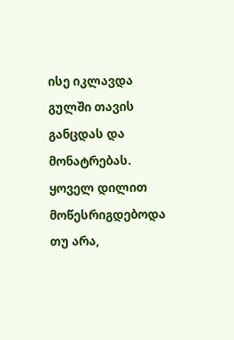ისე იკლავდა გულში თავის განცდას და მონატრებას. ყოველ დილით მოწესრიგდებოდა თუ არა,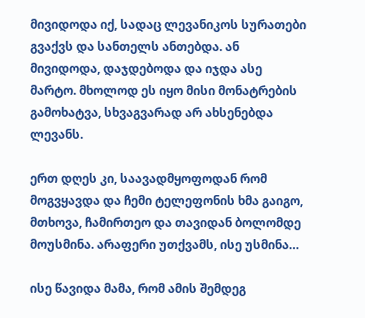მივიდოდა იქ, სადაც ლევანიკოს სურათები გვაქვს და სანთელს ანთებდა. ან მივიდოდა, დაჯდებოდა და იჯდა ასე მარტო. მხოლოდ ეს იყო მისი მონატრების გამოხატვა, სხვაგვარად არ ახსენებდა ლევანს.

ერთ დღეს კი, საავადმყოფოდან რომ მოგვყავდა და ჩემი ტელეფონის ხმა გაიგო, მთხოვა, ჩამირთეო და თავიდან ბოლომდე მოუსმინა. არაფერი უთქვამს, ისე უსმინა…

ისე წავიდა მამა, რომ ამის შემდეგ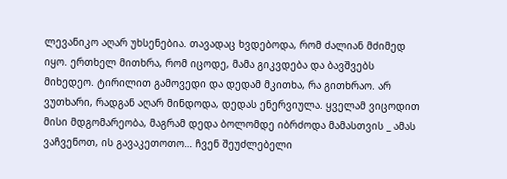ლევანიკო აღარ უხსენებია. თავადაც ხვდებოდა, რომ ძალიან მძიმედ იყო. ერთხელ მითხრა, რომ იცოდე, მამა გიკვდება და ბავშვებს მიხედეო. ტირილით გამოვედი და დედამ მკითხა, რა გითხრაო. არ ვუთხარი, რადგან აღარ მინდოდა, დედას ენერვიულა. ყველამ ვიცოდით მისი მდგომარეობა, მაგრამ დედა ბოლომდე იბრძოდა მამასთვის _ ამას ვაჩვენოთ, ის გავაკეთოთო… ჩვენ შეუძლებელი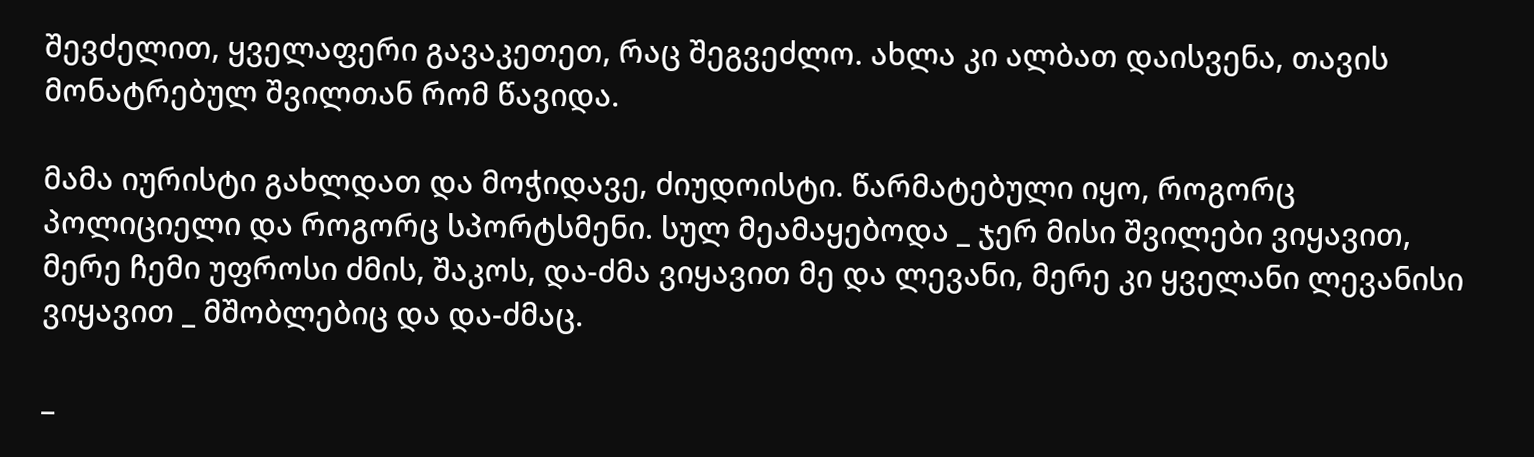შევძელით, ყველაფერი გავაკეთეთ, რაც შეგვეძლო. ახლა კი ალბათ დაისვენა, თავის მონატრებულ შვილთან რომ წავიდა.

მამა იურისტი გახლდათ და მოჭიდავე, ძიუდოისტი. წარმატებული იყო, როგორც პოლიციელი და როგორც სპორტსმენი. სულ მეამაყებოდა _ ჯერ მისი შვილები ვიყავით, მერე ჩემი უფროსი ძმის, შაკოს, და-ძმა ვიყავით მე და ლევანი, მერე კი ყველანი ლევანისი ვიყავით _ მშობლებიც და და-ძმაც.

_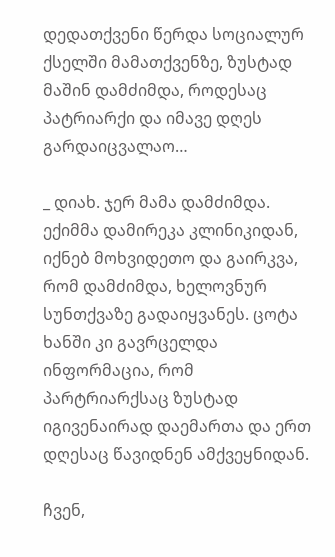დედათქვენი წერდა სოციალურ ქსელში მამათქვენზე, ზუსტად მაშინ დამძიმდა, როდესაც პატრიარქი და იმავე დღეს გარდაიცვალაო…

_ დიახ. ჯერ მამა დამძიმდა. ექიმმა დამირეკა კლინიკიდან, იქნებ მოხვიდეთო და გაირკვა, რომ დამძიმდა, ხელოვნურ სუნთქვაზე გადაიყვანეს. ცოტა ხანში კი გავრცელდა ინფორმაცია, რომ პარტრიარქსაც ზუსტად იგივენაირად დაემართა და ერთ დღესაც წავიდნენ ამქვეყნიდან.

ჩვენ,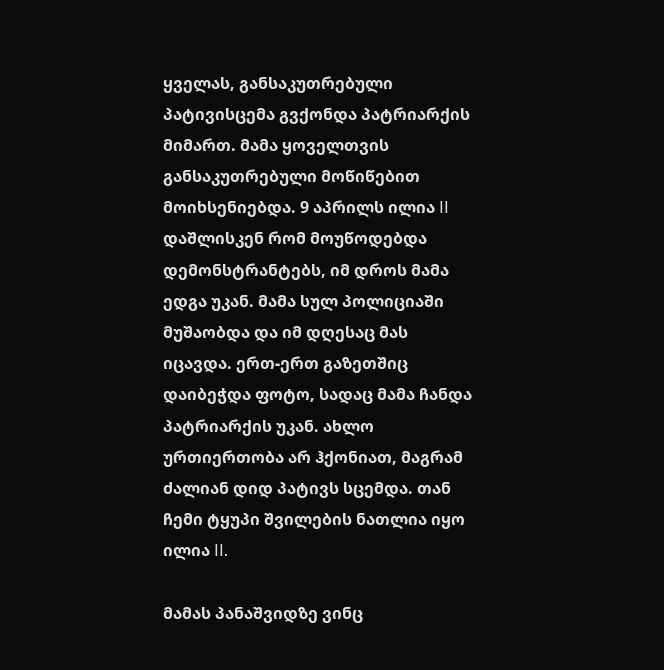ყველას, განსაკუთრებული პატივისცემა გვქონდა პატრიარქის მიმართ. მამა ყოველთვის განსაკუთრებული მოწიწებით მოიხსენიებდა. 9 აპრილს ილია II დაშლისკენ რომ მოუწოდებდა დემონსტრანტებს, იმ დროს მამა ედგა უკან. მამა სულ პოლიციაში მუშაობდა და იმ დღესაც მას იცავდა. ერთ-ერთ გაზეთშიც დაიბეჭდა ფოტო, სადაც მამა ჩანდა პატრიარქის უკან. ახლო ურთიერთობა არ ჰქონიათ, მაგრამ ძალიან დიდ პატივს სცემდა. თან ჩემი ტყუპი შვილების ნათლია იყო ილია II.

მამას პანაშვიდზე ვინც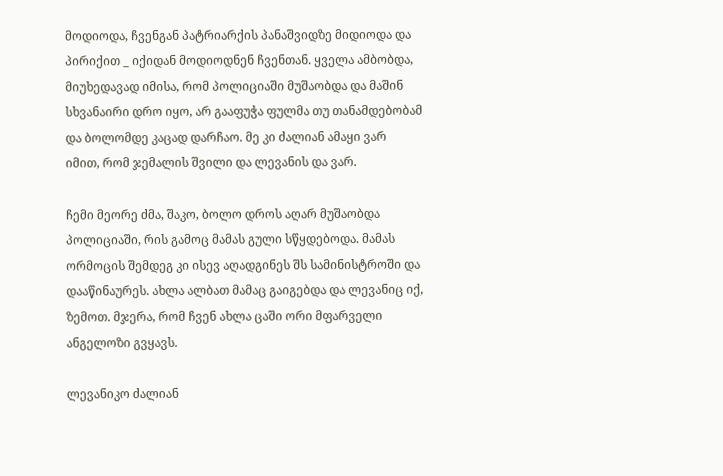მოდიოდა, ჩვენგან პატრიარქის პანაშვიდზე მიდიოდა და პირიქით _ იქიდან მოდიოდნენ ჩვენთან. ყველა ამბობდა, მიუხედავად იმისა, რომ პოლიციაში მუშაობდა და მაშინ სხვანაირი დრო იყო, არ გააფუჭა ფულმა თუ თანამდებობამ და ბოლომდე კაცად დარჩაო. მე კი ძალიან ამაყი ვარ იმით, რომ ჯემალის შვილი და ლევანის და ვარ.

ჩემი მეორე ძმა, შაკო, ბოლო დროს აღარ მუშაობდა პოლიციაში, რის გამოც მამას გული სწყდებოდა. მამას ორმოცის შემდეგ კი ისევ აღადგინეს შს სამინისტროში და დააწინაურეს. ახლა ალბათ მამაც გაიგებდა და ლევანიც იქ, ზემოთ. მჯერა, რომ ჩვენ ახლა ცაში ორი მფარველი ანგელოზი გვყავს.

ლევანიკო ძალიან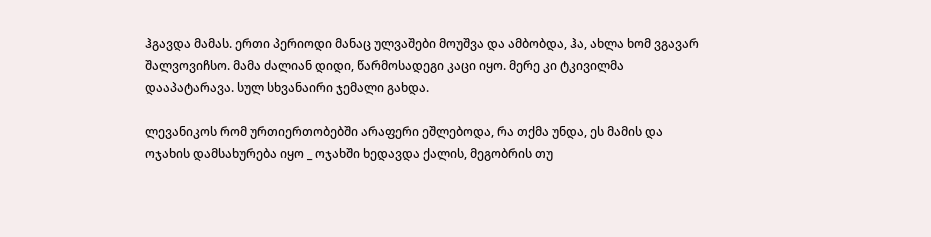ჰგავდა მამას. ერთი პერიოდი მანაც ულვაშები მოუშვა და ამბობდა, ჰა, ახლა ხომ ვგავარ შალვოვიჩსო. მამა ძალიან დიდი, წარმოსადეგი კაცი იყო. მერე კი ტკივილმა დააპატარავა. სულ სხვანაირი ჯემალი გახდა.

ლევანიკოს რომ ურთიერთობებში არაფერი ეშლებოდა, რა თქმა უნდა, ეს მამის და ოჯახის დამსახურება იყო _ ოჯახში ხედავდა ქალის, მეგობრის თუ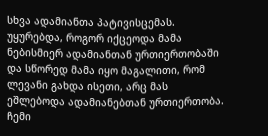სხვა ადამიანთა პატივისცემას. უყურებდა, როგორ იქცეოდა მამა ნებისმიერ ადამიანთან ურთიერთობაში და სწორედ მამა იყო მაგალითი, რომ ლევანი გახდა ისეთი, არც მას ეშლებოდა ადამიანებთან ურთიერთობა. ჩემი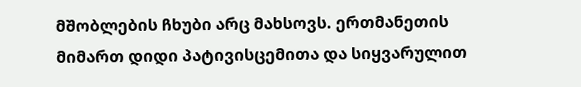მშობლების ჩხუბი არც მახსოვს. ერთმანეთის მიმართ დიდი პატივისცემითა და სიყვარულით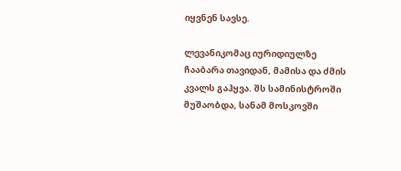იყვნენ სავსე.

ლევანიკომაც იურიდიულზე ჩააბარა თავიდან, მამისა და ძმის კვალს გაჰყვა. შს სამინისტროში მუშაობდა, სანამ მოსკოვში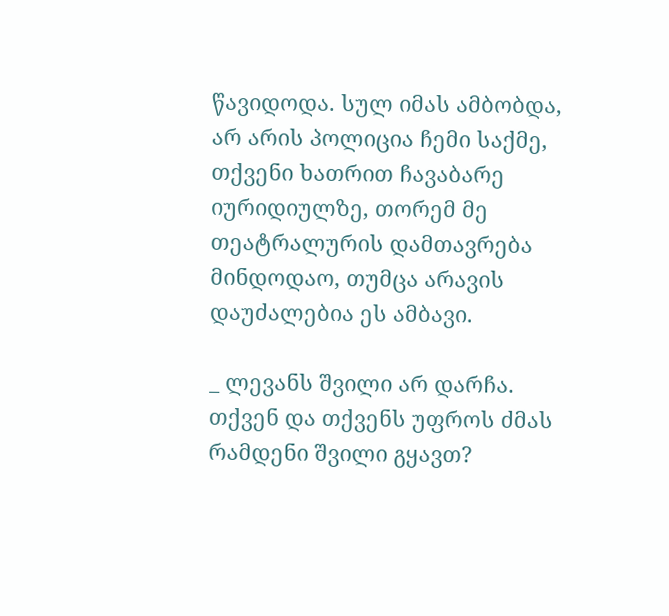წავიდოდა. სულ იმას ამბობდა, არ არის პოლიცია ჩემი საქმე, თქვენი ხათრით ჩავაბარე იურიდიულზე, თორემ მე თეატრალურის დამთავრება მინდოდაო, თუმცა არავის დაუძალებია ეს ამბავი.

_ ლევანს შვილი არ დარჩა. თქვენ და თქვენს უფროს ძმას რამდენი შვილი გყავთ?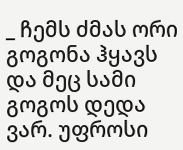_ ჩემს ძმას ორი გოგონა ჰყავს და მეც სამი გოგოს დედა ვარ. უფროსი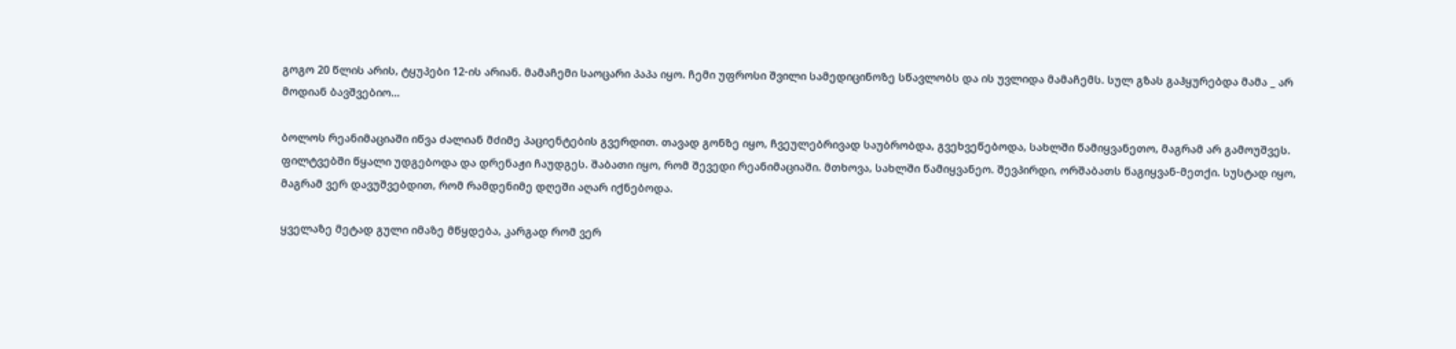გოგო 20 წლის არის, ტყუპები 12-ის არიან. მამაჩემი საოცარი პაპა იყო. ჩემი უფროსი შვილი სამედიცინოზე სწავლობს და ის უვლიდა მამაჩემს. სულ გზას გაჰყურებდა მამა _ არ მოდიან ბავშვებიო…

ბოლოს რეანიმაციაში იწვა ძალიან მძიმე პაციენტების გვერდით. თავად გონზე იყო, ჩვეულებრივად საუბრობდა, გვეხვეწებოდა, სახლში წამიყვანეთო, მაგრამ არ გამოუშვეს. ფილტვებში წყალი უდგებოდა და დრენაჟი ჩაუდგეს. შაბათი იყო, რომ შევედი რეანიმაციაში. მთხოვა, სახლში წამიყვანეო. შევპირდი, ორშაბათს წაგიყვან-მეთქი. სუსტად იყო, მაგრამ ვერ დავუშვებდით, რომ რამდენიმე დღეში აღარ იქნებოდა.

ყველაზე მეტად გული იმაზე მწყდება, კარგად რომ ვერ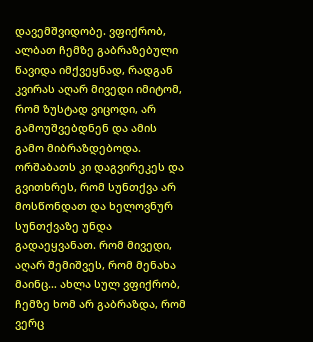დავემშვიდობე. ვფიქრობ, ალბათ ჩემზე გაბრაზებული წავიდა იმქვეყნად, რადგან კვირას აღარ მივედი იმიტომ, რომ ზუსტად ვიცოდი, არ გამოუშვებდნენ და ამის გამო მიბრაზდებოდა. ორშაბათს კი დაგვირეკეს და გვითხრეს, რომ სუნთქვა არ მოსწონდათ და ხელოვნურ სუნთქვაზე უნდა გადაეყვანათ. რომ მივედი, აღარ შემიშვეს, რომ მენახა მაინც… ახლა სულ ვფიქრობ, ჩემზე ხომ არ გაბრაზდა, რომ ვერც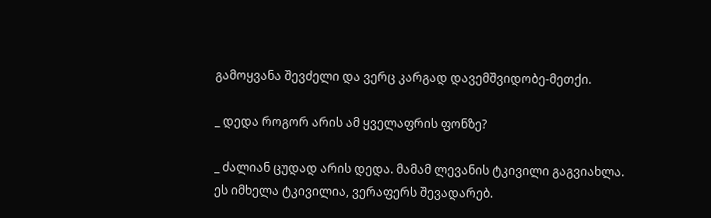გამოყვანა შევძელი და ვერც კარგად დავემშვიდობე-მეთქი.

_ დედა როგორ არის ამ ყველაფრის ფონზე?

_ ძალიან ცუდად არის დედა. მამამ ლევანის ტკივილი გაგვიახლა. ეს იმხელა ტკივილია, ვერაფერს შევადარებ.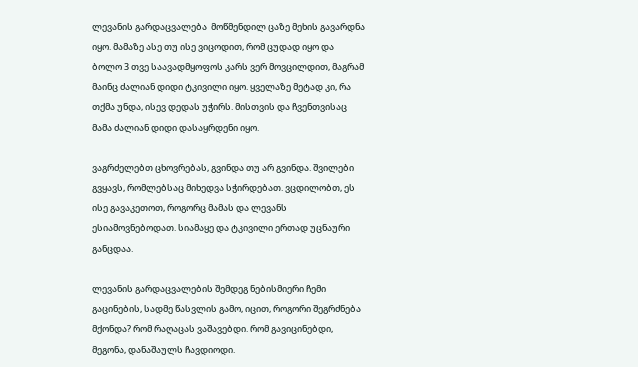ლევანის გარდაცვალება  მოწმენდილ ცაზე მეხის გავარდნა იყო. მამაზე ასე თუ ისე ვიცოდით, რომ ცუდად იყო და ბოლო 3 თვე საავადმყოფოს კარს ვერ მოვცილდით, მაგრამ მაინც ძალიან დიდი ტკივილი იყო. ყველაზე მეტად კი, რა თქმა უნდა, ისევ დედას უჭირს. მისთვის და ჩვენთვისაც მამა ძალიან დიდი დასაყრდენი იყო.

ვაგრძელებთ ცხოვრებას, გვინდა თუ არ გვინდა. შვილები გვყავს, რომლებსაც მიხედვა სჭირდებათ. ვცდილობთ, ეს ისე გავაკეთოთ, როგორც მამას და ლევანს ესიამოვნებოდათ. სიამაყე და ტკივილი ერთად უცნაური განცდაა.

ლევანის გარდაცვალების შემდეგ ნებისმიერი ჩემი გაცინების, სადმე წასვლის გამო, იცით, როგორი შეგრძნება მქონდა? რომ რაღაცას ვაშავებდი. რომ გავიცინებდი, მეგონა, დანაშაულს ჩავდიოდი.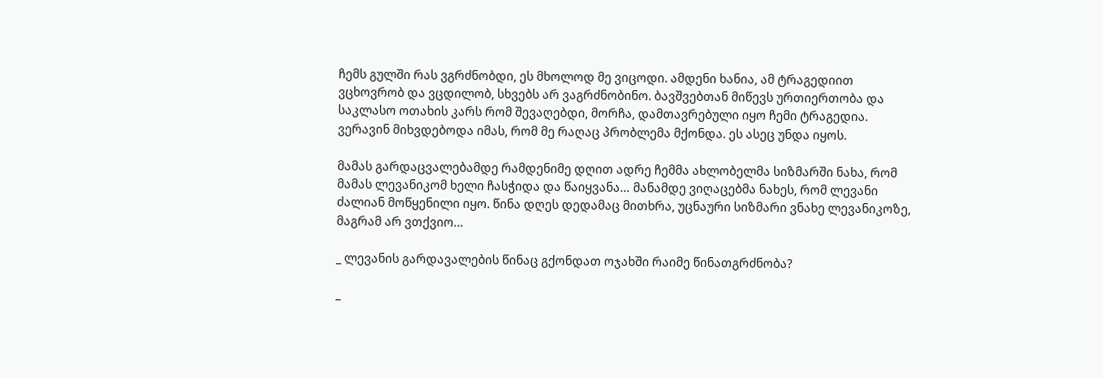ჩემს გულში რას ვგრძნობდი, ეს მხოლოდ მე ვიცოდი. ამდენი ხანია, ამ ტრაგედიით ვცხოვრობ და ვცდილობ, სხვებს არ ვაგრძნობინო. ბავშვებთან მიწევს ურთიერთობა და საკლასო ოთახის კარს რომ შევაღებდი, მორჩა, დამთავრებული იყო ჩემი ტრაგედია. ვერავინ მიხვდებოდა იმას, რომ მე რაღაც პრობლემა მქონდა. ეს ასეც უნდა იყოს.

მამას გარდაცვალებამდე რამდენიმე დღით ადრე ჩემმა ახლობელმა სიზმარში ნახა, რომ მამას ლევანიკომ ხელი ჩასჭიდა და წაიყვანა… მანამდე ვიღაცებმა ნახეს, რომ ლევანი ძალიან მოწყენილი იყო. წინა დღეს დედამაც მითხრა, უცნაური სიზმარი ვნახე ლევანიკოზე, მაგრამ არ ვთქვიო…

_ ლევანის გარდავალების წინაც გქონდათ ოჯახში რაიმე წინათგრძნობა?

_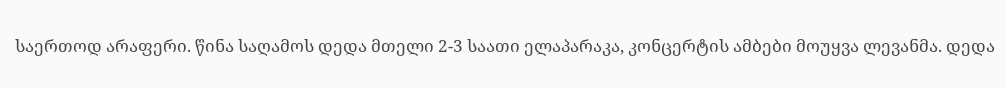საერთოდ არაფერი. წინა საღამოს დედა მთელი 2-3 საათი ელაპარაკა, კონცერტის ამბები მოუყვა ლევანმა. დედა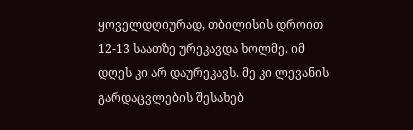ყოველდღიურად, თბილისის დროით 12-13 საათზე ურეკავდა ხოლმე. იმ დღეს კი არ დაურეკავს. მე კი ლევანის გარდაცვლების შესახებ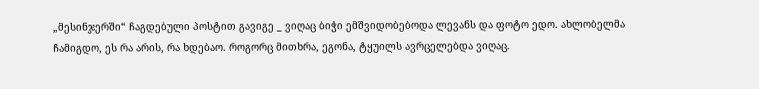„მესინჯერში“ ჩაგდებული პოსტით გავიგე _ ვიღაც ბიჭი ემშვიდობებოდა ლევანს და ფოტო ედო. ახლობელმა ჩამიგდო, ეს რა არის, რა ხდებაო. როგორც მითხრა, ეგონა, ტყუილს ავრცელებდა ვიღაც.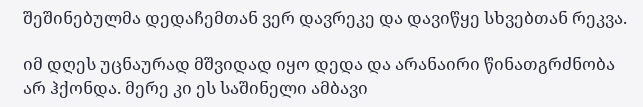შეშინებულმა დედაჩემთან ვერ დავრეკე და დავიწყე სხვებთან რეკვა.

იმ დღეს უცნაურად მშვიდად იყო დედა და არანაირი წინათგრძნობა არ ჰქონდა. მერე კი ეს საშინელი ამბავი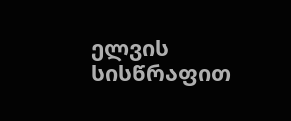ელვის სისწრაფით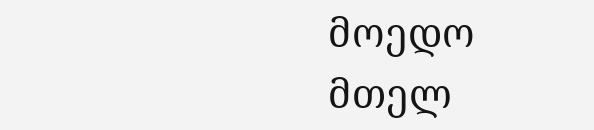მოედო მთელ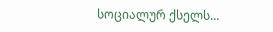სოციალურ ქსელს…